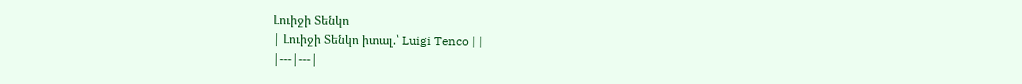Լուիջի Տենկո
| Լուիջի Տենկո իտալ.՝ Luigi Tenco | |
|---|---|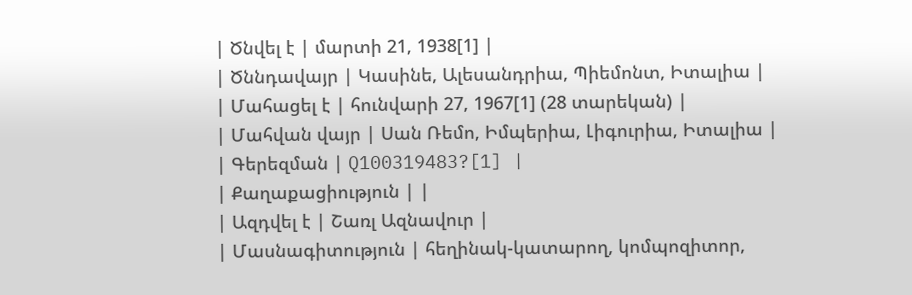| Ծնվել է | մարտի 21, 1938[1] |
| Ծննդավայր | Կասինե, Ալեսանդրիա, Պիեմոնտ, Իտալիա |
| Մահացել է | հունվարի 27, 1967[1] (28 տարեկան) |
| Մահվան վայր | Սան Ռեմո, Իմպերիա, Լիգուրիա, Իտալիա |
| Գերեզման | Q100319483?[1] |
| Քաղաքացիություն | |
| Ազդվել է | Շառլ Ազնավուր |
| Մասնագիտություն | հեղինակ-կատարող, կոմպոզիտոր,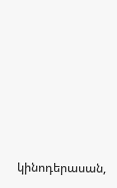կինոդերասան,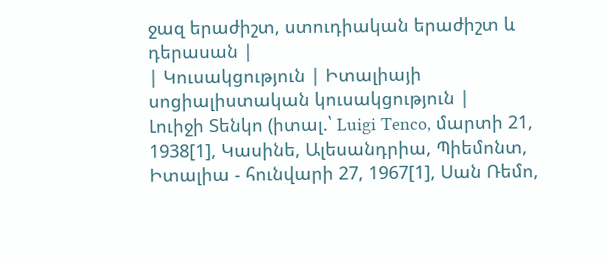ջազ երաժիշտ, ստուդիական երաժիշտ և դերասան |
| Կուսակցություն | Իտալիայի սոցիալիստական կուսակցություն |
Լուիջի Տենկո (իտալ.՝ Luigi Tenco, մարտի 21, 1938[1], Կասինե, Ալեսանդրիա, Պիեմոնտ, Իտալիա - հունվարի 27, 1967[1], Սան Ռեմո,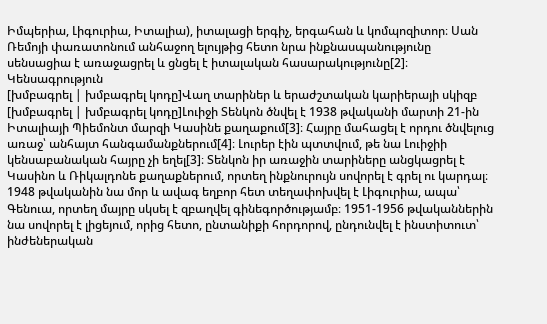Իմպերիա, Լիգուրիա, Իտալիա), իտալացի երգիչ, երգահան և կոմպոզիտոր։ Սան Ռեմոյի փառատոնում անհաջող ելույթից հետո նրա ինքնասպանությունը սենսացիա է առաջացրել և ցնցել է իտալական հասարակությունը[2]։
Կենսագրություն
[խմբագրել | խմբագրել կոդը]Վաղ տարիներ և երաժշտական կարիերայի սկիզբ
[խմբագրել | խմբագրել կոդը]Լուիջի Տենկոն ծնվել է 1938 թվականի մարտի 21-ին Իտալիայի Պիեմոնտ մարզի Կասինե քաղաքում[3]։ Հայրը մահացել է որդու ծնվելուց առաջ՝ անհայտ հանգամանքներում[4]։ Լուրեր էին պտտվում, թե նա Լուիջիի կենսաբանական հայրը չի եղել[3]։ Տենկոն իր առաջին տարիները անցկացրել է Կասինո և Ռիկալդոնե քաղաքներում, որտեղ ինքնուրույն սովորել է գրել ու կարդալ։ 1948 թվականին նա մոր և ավագ եղբոր հետ տեղափոխվել է Լիգուրիա, ապա՝ Գենուա, որտեղ մայրը սկսել է զբաղվել գինեգործությամբ։ 1951-1956 թվականներին նա սովորել է լիցեյում, որից հետո, ընտանիքի հորդորով, ընդունվել է ինստիտուտ՝ ինժեներական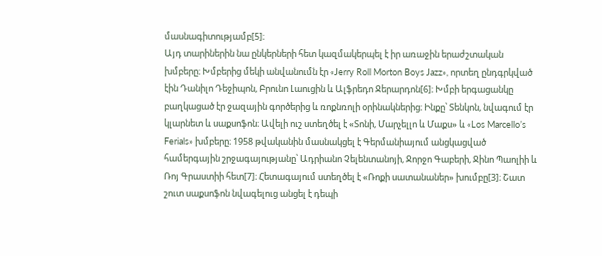մասնագիտությամբ[5]։
Այդ տարիներին նա ընկերների հետ կազմակերպել է իր առաջին երաժշտական խմբերը։ Խմբերից մեկի անվանումն էր «Jerry Roll Morton Boys Jazz», որտեղ ընդգրկված էին Դանիլո Դեջիպոն, Բրունո Լաուցին և Ալֆրեդո Ջերարդոն[6]։ Խմբի երգացանկը բաղկացած էր ջազային գործերից և ռոքնռոլի օրինակներից։ Ինքը՝ Տենկոն, նվագում էր կլարնետ և սաքսոֆոն։ Ավելի ուշ ստեղծել է «Տոնի, Մարչելլո և Մաքս» և «Los Marcello’s Ferials» խմբերը։ 1958 թվականին մասնակցել է Գերմանիայում անցկացված համերգային շրջագայությանը՝ Ադրիանո Չելենտանոյի, Ջորջո Գաբերի, Ջինո Պաոլիի և Ռոյ Գրաստիի հետ[7]։ Հետագայում ստեղծել է «Ռոքի սատանաներ» խումբը[3]։ Շատ շուտ սաքսոֆոն նվագելուց անցել է դեպի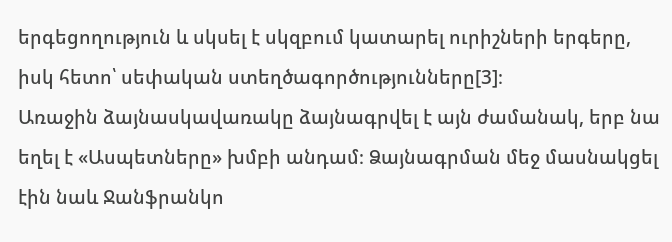երգեցողություն և սկսել է սկզբում կատարել ուրիշների երգերը, իսկ հետո՝ սեփական ստեղծագործությունները[3]։
Առաջին ձայնասկավառակը ձայնագրվել է այն ժամանակ, երբ նա եղել է «Ասպետները» խմբի անդամ։ Ձայնագրման մեջ մասնակցել էին նաև Ջանֆրանկո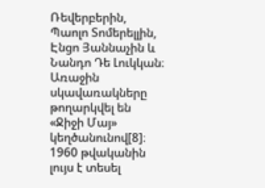Ռեվերբերին, Պաոլո Տոմերելլին, Էնցո Յաննաչին և Նանդո Դե Լուկկան։ Առաջին սկավառակները թողարկվել են «Ջիջի Մայ» կեղծանունով[8]։ 1960 թվականին լույս է տեսել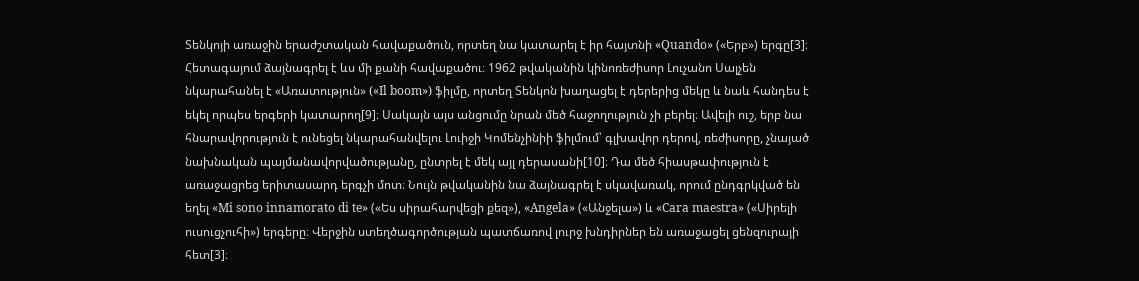Տենկոյի առաջին երաժշտական հավաքածուն, որտեղ նա կատարել է իր հայտնի «Quando» («Երբ») երգը[3]։ Հետագայում ձայնագրել է ևս մի քանի հավաքածու։ 1962 թվականին կինոռեժիսոր Լուչանո Սալչեն նկարահանել է «Առատություն» («Il boom») ֆիլմը, որտեղ Տենկոն խաղացել է դերերից մեկը և նաև հանդես է եկել որպես երգերի կատարող[9]։ Սակայն այս անցումը նրան մեծ հաջողություն չի բերել։ Ավելի ուշ, երբ նա հնարավորություն է ունեցել նկարահանվելու Լուիջի Կոմենչինիի ֆիլմում՝ գլխավոր դերով, ռեժիսորը, չնայած նախնական պայմանավորվածությանը, ընտրել է մեկ այլ դերասանի[10]։ Դա մեծ հիասթափություն է առաջացրեց երիտասարդ երգչի մոտ։ Նույն թվականին նա ձայնագրել է սկավառակ, որում ընդգրկված են եղել «Mi sono innamorato di te» («Ես սիրահարվեցի քեզ»), «Angela» («Անջելա») և «Cara maestra» («Սիրելի ուսուցչուհի») երգերը։ Վերջին ստեղծագործության պատճառով լուրջ խնդիրներ են առաջացել ցենզուրայի հետ[3]։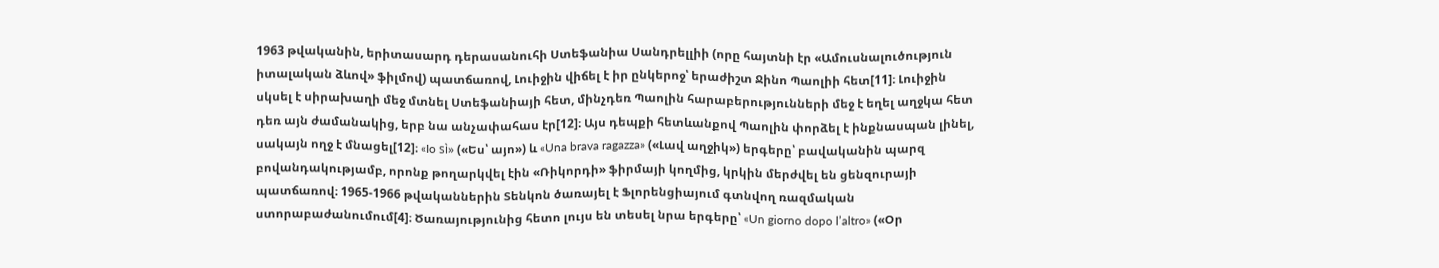1963 թվականին, երիտասարդ դերասանուհի Ստեֆանիա Սանդրելլիի (որը հայտնի էր «Ամուսնալուծություն իտալական ձևով» ֆիլմով) պատճառով, Լուիջին վիճել է իր ընկերոջ՝ երաժիշտ Ջինո Պաոլիի հետ[11]։ Լուիջին սկսել է սիրախաղի մեջ մտնել Ստեֆանիայի հետ, մինչդեռ Պաոլին հարաբերությունների մեջ է եղել աղջկա հետ դեռ այն ժամանակից, երբ նա անչափահաս էր[12]։ Այս դեպքի հետևանքով Պաոլին փորձել է ինքնասպան լինել, սակայն ողջ է մնացել[12]։ «Io sì» («Ես՝ այո») և «Una brava ragazza» («Լավ աղջիկ») երգերը՝ բավականին պարզ բովանդակությամբ, որոնք թողարկվել էին «Ռիկորդի» ֆիրմայի կողմից, կրկին մերժվել են ցենզուրայի պատճառով։ 1965-1966 թվականներին Տենկոն ծառայել է Ֆլորենցիայում գտնվող ռազմական ստորաբաժանումում[4]։ Ծառայությունից հետո լույս են տեսել նրա երգերը՝ «Un giorno dopo l’altro» («Օր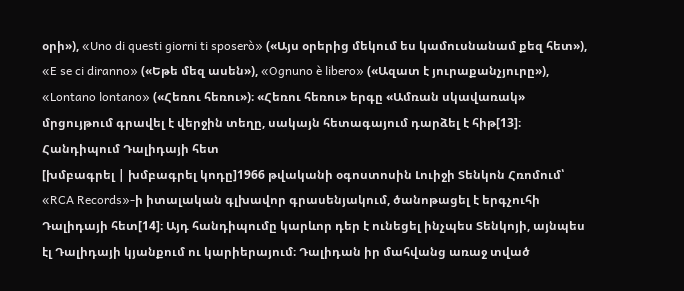օրի»), «Uno di questi giorni ti sposerò» («Այս օրերից մեկում ես կամուսնանամ քեզ հետ»), «E se ci diranno» («Եթե մեզ ասեն»), «Ognuno è libero» («Ազատ է յուրաքանչյուրը»), «Lontano lontano» («Հեռու հեռու»)։ «Հեռու հեռու» երգը «Ամռան սկավառակ» մրցույթում գրավել է վերջին տեղը, սակայն հետագայում դարձել է հիթ[13]։
Հանդիպում Դալիդայի հետ
[խմբագրել | խմբագրել կոդը]1966 թվականի օգոստոսին Լուիջի Տենկոն Հռոմում՝ «RCA Records»-ի իտալական գլխավոր գրասենյակում, ծանոթացել է երգչուհի Դալիդայի հետ[14]։ Այդ հանդիպումը կարևոր դեր է ունեցել ինչպես Տենկոյի, այնպես էլ Դալիդայի կյանքում ու կարիերայում։ Դալիդան իր մահվանց առաջ տված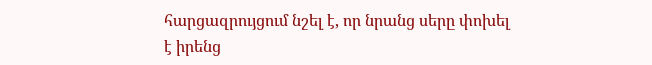հարցազրույցում նշել է, որ նրանց սերը փոխել է իրենց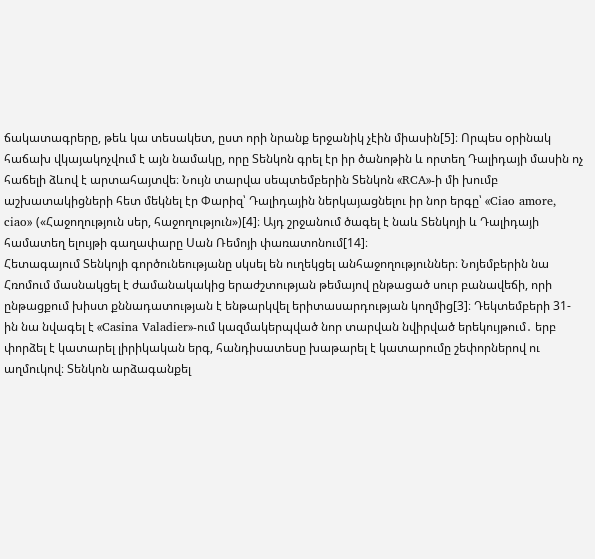ճակատագրերը, թեև կա տեսակետ, ըստ որի նրանք երջանիկ չէին միասին[5]։ Որպես օրինակ հաճախ վկայակոչվում է այն նամակը, որը Տենկոն գրել էր իր ծանոթին և որտեղ Դալիդայի մասին ոչ հաճելի ձևով է արտահայտվե։ Նույն տարվա սեպտեմբերին Տենկոն «RCA»-ի մի խումբ աշխատակիցների հետ մեկնել էր Փարիզ՝ Դալիդային ներկայացնելու իր նոր երգը՝ «Ciao amore, ciao» («Հաջողություն սեր, հաջողություն»)[4]։ Այդ շրջանում ծագել է նաև Տենկոյի և Դալիդայի համատեղ ելույթի գաղափարը Սան Ռեմոյի փառատոնում[14]։
Հետագայում Տենկոյի գործունեությանը սկսել են ուղեկցել անհաջողություններ։ Նոյեմբերին նա Հռոմում մասնակցել է ժամանակակից երաժշտության թեմայով ընթացած սուր բանավեճի, որի ընթացքում խիստ քննադատության է ենթարկվել երիտասարդության կողմից[3]։ Դեկտեմբերի 31-ին նա նվագել է «Casina Valadier»-ում կազմակերպված նոր տարվան նվիրված երեկույթում․ երբ փորձել է կատարել լիրիկական երգ, հանդիսատեսը խաթարել է կատարումը շեփորներով ու աղմուկով։ Տենկոն արձագանքել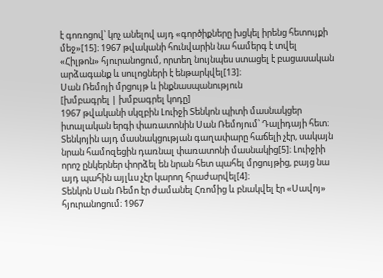է գոռոցով՝ կոչ անելով այդ «գործիքները խցկել իրենց հետույքի մեջ»[15]։ 1967 թվականի հունվարին նա համերգ է տվել «Հիլթոն» հյուրանոցում, որտեղ նույնպես ստացել է բացասական արձագանք և սուլոցների է ենթարկվել[13]։
Սան Ռեմոյի մրցույթ և ինքնասպանություն
[խմբագրել | խմբագրել կոդը]
1967 թվականի սկզբին Լուիջի Տենկոն պիտի մասնակցեր իտալական երգի փառատոնին Սան Ռեմոյում՝ Դալիդայի հետ։ Տենկոյին այդ մասնակցության գաղափարը հաճելի չէր, սակայն նրան համոզեցին դառնալ փառատոնի մասնակից[5]։ Լուիջիի որոշ ընկերներ փորձել են նրան հետ պահել մրցույթից, բայց նա այդ պահին այլևս չէր կարող հրաժարվել[4]։
Տենկոն Սան Ռեմո էր ժամանել Հռոմից և բնակվել էր «Սավոյ» հյուրանոցում։ 1967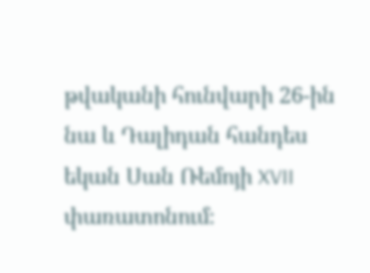թվականի հունվարի 26-ին նա և Դալիդան հանդես եկան Սան Ռեմոյի XVII փառատոնում։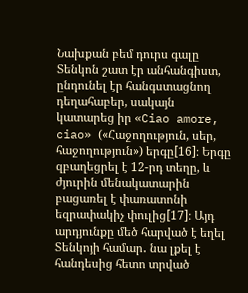Նախքան բեմ դուրս գալը Տենկոն շատ էր անհանգիստ, ընդունել էր հանգստացնող դեղահաբեր, սակայն կատարեց իր «Ciao amore, ciao» («Հաջողություն, սեր, հաջողություն») երգը[16]։ Երգը զբաղեցրել է 12-րդ տեղը, և ժյուրին մենակատարին բացառել է փառատոնի եզրափակիչ փուլից[17]։ Այդ արդյունքը մեծ հարված է եղել Տենկոյի համար․ նա լքել է հանդեսից հետո տրված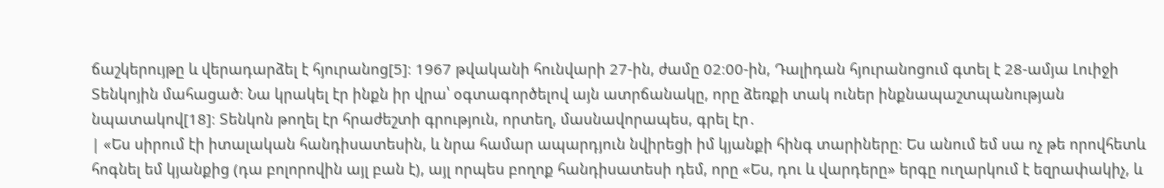ճաշկերույթը և վերադարձել է հյուրանոց[5]։ 1967 թվականի հունվարի 27-ին, ժամը 02։00-ին, Դալիդան հյուրանոցում գտել է 28-ամյա Լուիջի Տենկոյին մահացած։ Նա կրակել էր ինքն իր վրա՝ օգտագործելով այն ատրճանակը, որը ձեռքի տակ ուներ ինքնապաշտպանության նպատակով[18]։ Տենկոն թողել էր հրաժեշտի գրություն, որտեղ, մասնավորապես, գրել էր․
| «Ես սիրում էի իտալական հանդիսատեսին, և նրա համար ապարդյուն նվիրեցի իմ կյանքի հինգ տարիները։ Ես անում եմ սա ոչ թե որովհետև հոգնել եմ կյանքից (դա բոլորովին այլ բան է), այլ որպես բողոք հանդիսատեսի դեմ, որը «Ես, դու և վարդերը» երգը ուղարկում է եզրափակիչ, և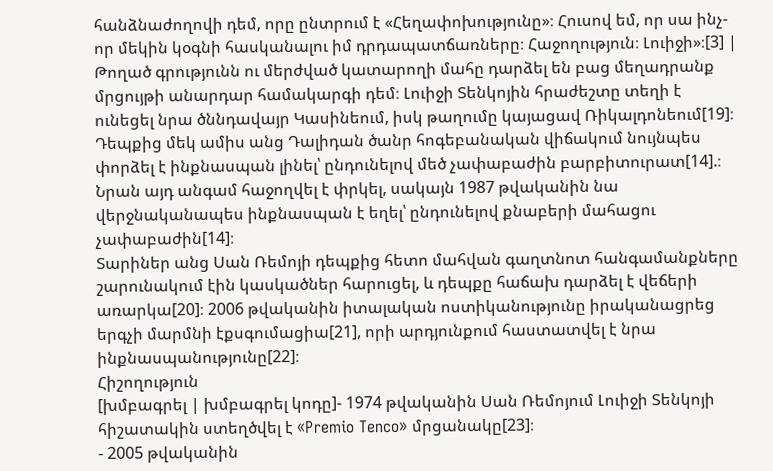հանձնաժողովի դեմ, որը ընտրում է «Հեղափոխությունը»։ Հուսով եմ, որ սա ինչ-որ մեկին կօգնի հասկանալու իմ դրդապատճառները։ Հաջողություն։ Լուիջի»։[3] |
Թողած գրությունն ու մերժված կատարողի մահը դարձել են բաց մեղադրանք մրցույթի անարդար համակարգի դեմ։ Լուիջի Տենկոյին հրաժեշտը տեղի է ունեցել նրա ծննդավայր Կասինեում, իսկ թաղումը կայացավ Ռիկալդոնեում[19]։ Դեպքից մեկ ամիս անց Դալիդան ծանր հոգեբանական վիճակում նույնպես փորձել է ինքնասպան լինել՝ ընդունելով մեծ չափաբաժին բարբիտուրատ[14].։ Նրան այդ անգամ հաջողվել է փրկել, սակայն 1987 թվականին նա վերջնականապես ինքնասպան է եղել՝ ընդունելով քնաբերի մահացու չափաբաժին[14]։
Տարիներ անց Սան Ռեմոյի դեպքից հետո մահվան գաղտնոտ հանգամանքները շարունակում էին կասկածներ հարուցել, և դեպքը հաճախ դարձել է վեճերի առարկա[20]։ 2006 թվականին իտալական ոստիկանությունը իրականացրեց երգչի մարմնի էքսգումացիա[21], որի արդյունքում հաստատվել է նրա ինքնասպանությունը[22]։
Հիշողություն
[խմբագրել | խմբագրել կոդը]- 1974 թվականին Սան Ռեմոյում Լուիջի Տենկոյի հիշատակին ստեղծվել է «Premio Tenco» մրցանակը[23]։
- 2005 թվականին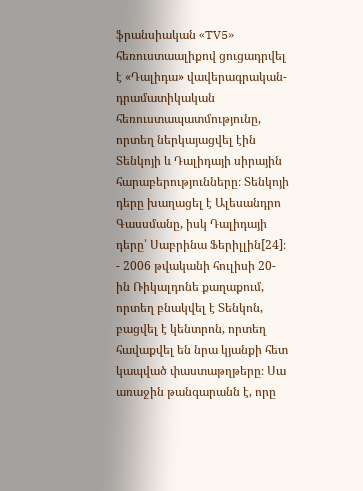ֆրանսիական «TV5» հեռուստաալիքով ցուցադրվել է «Դալիդա» վավերագրական-դրամատիկական հեռուստապատմությունը, որտեղ ներկայացվել էին Տենկոյի և Դալիդայի սիրային հարաբերությունները։ Տենկոյի դերը խաղացել է Ալեսանդրո Գասսմանը, իսկ Դալիդայի դերը՝ Սաբրինա Ֆերիլլին[24]։
- 2006 թվականի հուլիսի 20-ին Ռիկալդոնե քաղաքում, որտեղ բնակվել է Տենկոն, բացվել է կենտրոն, որտեղ հավաքվել են նրա կյանքի հետ կապված փաստաթղթերը։ Սա առաջին թանգարանն է, որը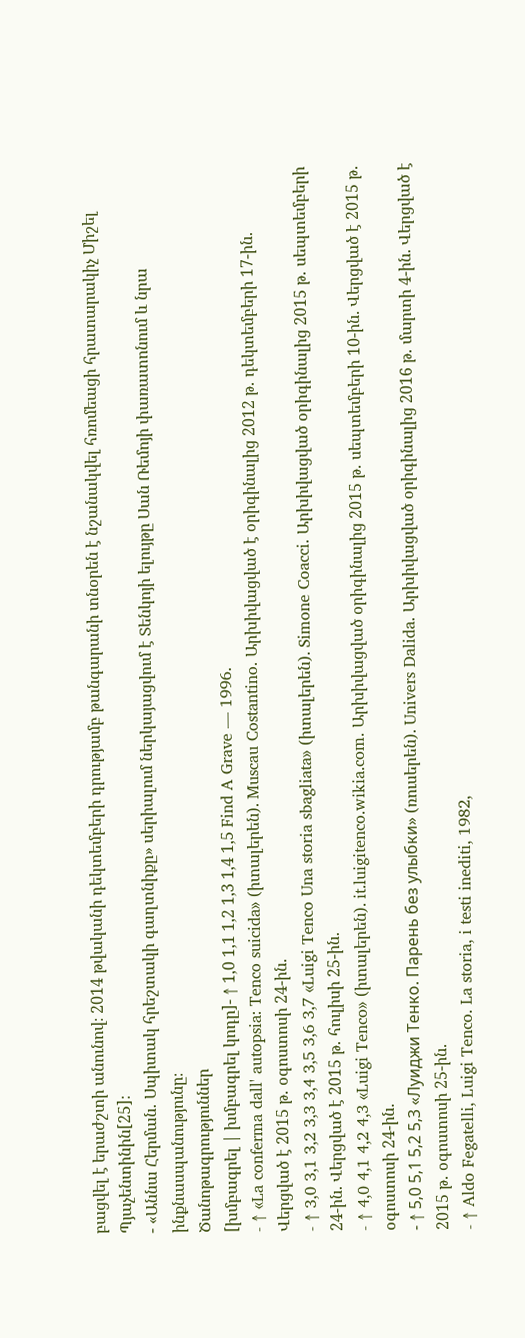բացվել է երաժշտի անունով։ 2014 թվականի դեկտեմբերի դրությամբ թանգարանի տնօրեն է նշանակվել հռոմեացի հրատարակիչ Միշել Պյաչենտինին[25]։
- «Աննա Հերման․ Սպիտակ հրեշտակի գաղտնիքը» սերիալում ներկայացվում է Տենկոյի ելույթը Սան Ռեմոյի փառատոնում և նրա ինքնասպանությունը։
Ծանոթագրություններ
[խմբագրել | խմբագրել կոդը]- ↑ 1,0 1,1 1,2 1,3 1,4 1,5 Find A Grave — 1996.
- ↑ «La conferma dall' autopsia: Tenco suicida» (իտալերեն). Muscau Costantino. Արխիվացված է օրիգինալից 2012 թ․ դեկտեմբերի 17-ին. Վերցված է 2015 թ․ օգոստոսի 24-ին.
- ↑ 3,0 3,1 3,2 3,3 3,4 3,5 3,6 3,7 «Luigi Tenco Una storia sbagliata» (իտալերեն). Simone Coacci. Արխիվացված օրիգինալից 2015 թ․ սեպտեմբերի 24-ին. Վերցված է 2015 թ․ հուլիսի 25-ին.
- ↑ 4,0 4,1 4,2 4,3 «Luigi Tenco» (իտալերեն). it.luigitenco.wikia.com. Արխիվացված օրիգինալից 2015 թ․ սեպտեմբերի 10-ին. Վերցված է 2015 թ․ օգոստոսի 24-ին.
- ↑ 5,0 5,1 5,2 5,3 «Луиджи Тенко. Парень без улыбки» (ռուսերեն). Univers Dalida. Արխիվացված օրիգինալից 2016 թ․ մարտի 4-ին. Վերցված է 2015 թ․ օգոստոսի 25-ին.
- ↑ Aldo Fegatelli, Luigi Tenco. La storia, i testi inediti, 1982,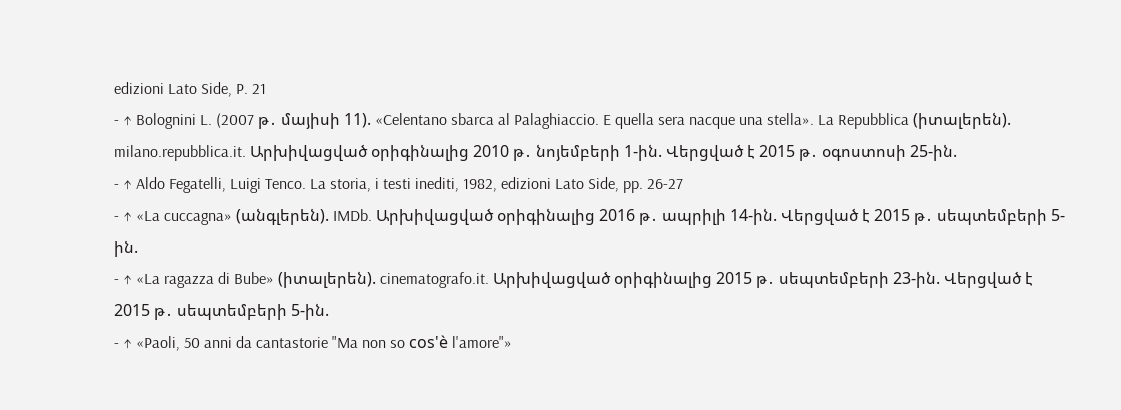edizioni Lato Side, P. 21
- ↑ Bolognini L. (2007 թ․ մայիսի 11). «Celentano sbarca al Palaghiaccio. E quella sera nacque una stella». La Repubblica (իտալերեն). milano.repubblica.it. Արխիվացված օրիգինալից 2010 թ․ նոյեմբերի 1-ին. Վերցված է 2015 թ․ օգոստոսի 25-ին.
- ↑ Aldo Fegatelli, Luigi Tenco. La storia, i testi inediti, 1982, edizioni Lato Side, pp. 26-27
- ↑ «La cuccagna» (անգլերեն). IMDb. Արխիվացված օրիգինալից 2016 թ․ ապրիլի 14-ին. Վերցված է 2015 թ․ սեպտեմբերի 5-ին.
- ↑ «La ragazza di Bube» (իտալերեն). cinematografo.it. Արխիվացված օրիգինալից 2015 թ․ սեպտեմբերի 23-ին. Վերցված է 2015 թ․ սեպտեմբերի 5-ին.
- ↑ «Paoli, 50 anni da cantastorie "Ma non so cos'è l'amore"»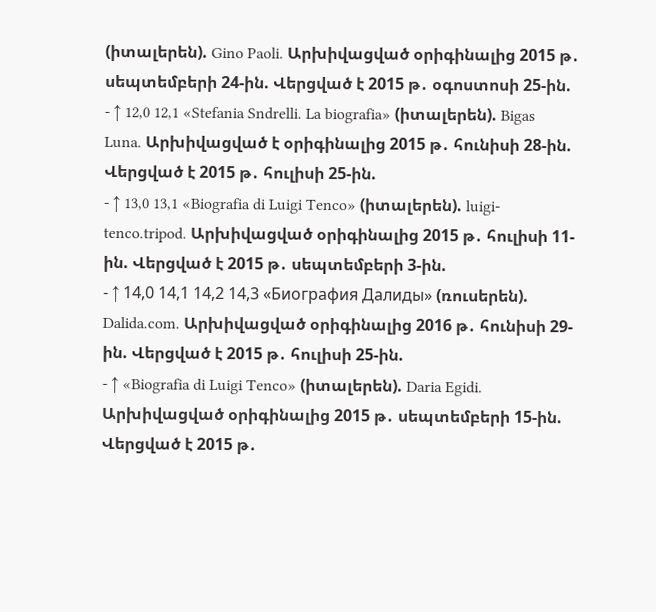(իտալերեն). Gino Paoli. Արխիվացված օրիգինալից 2015 թ․ սեպտեմբերի 24-ին. Վերցված է 2015 թ․ օգոստոսի 25-ին.
- ↑ 12,0 12,1 «Stefania Sndrelli. La biografia» (իտալերեն). Bigas Luna. Արխիվացված է օրիգինալից 2015 թ․ հունիսի 28-ին. Վերցված է 2015 թ․ հուլիսի 25-ին.
- ↑ 13,0 13,1 «Biografia di Luigi Tenco» (իտալերեն). luigi-tenco.tripod. Արխիվացված օրիգինալից 2015 թ․ հուլիսի 11-ին. Վերցված է 2015 թ․ սեպտեմբերի 3-ին.
- ↑ 14,0 14,1 14,2 14,3 «Биография Далиды» (ռուսերեն). Dalida.com. Արխիվացված օրիգինալից 2016 թ․ հունիսի 29-ին. Վերցված է 2015 թ․ հուլիսի 25-ին.
- ↑ «Biografia di Luigi Tenco» (իտալերեն). Daria Egidi. Արխիվացված օրիգինալից 2015 թ․ սեպտեմբերի 15-ին. Վերցված է 2015 թ․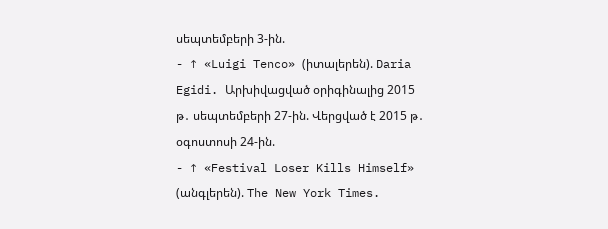սեպտեմբերի 3-ին.
- ↑ «Luigi Tenco» (իտալերեն). Daria Egidi. Արխիվացված օրիգինալից 2015 թ․ սեպտեմբերի 27-ին. Վերցված է 2015 թ․ օգոստոսի 24-ին.
- ↑ «Festival Loser Kills Himself» (անգլերեն). The New York Times.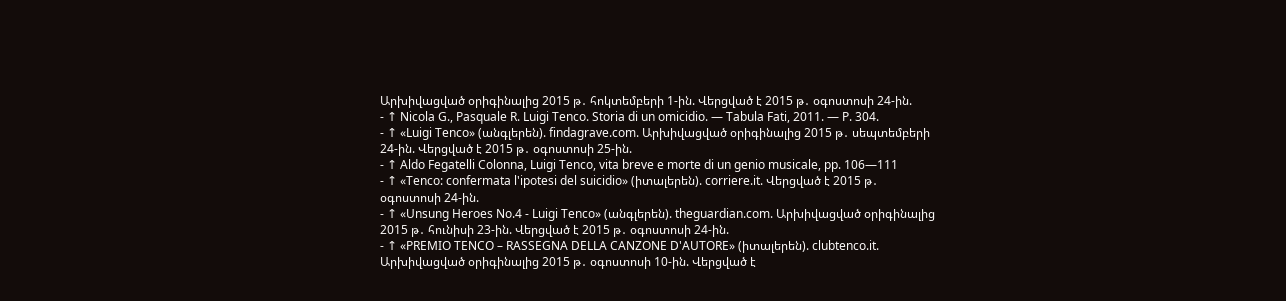Արխիվացված օրիգինալից 2015 թ․ հոկտեմբերի 1-ին. Վերցված է 2015 թ․ օգոստոսի 24-ին.
- ↑ Nicola G., Pasquale R. Luigi Tenco. Storia di un omicidio. — Tabula Fati, 2011. — P. 304.
- ↑ «Luigi Tenco» (անգլերեն). findagrave.com. Արխիվացված օրիգինալից 2015 թ․ սեպտեմբերի 24-ին. Վերցված է 2015 թ․ օգոստոսի 25-ին.
- ↑ Aldo Fegatelli Colonna, Luigi Tenco, vita breve e morte di un genio musicale, pp. 106—111
- ↑ «Tenco: confermata l'ipotesi del suicidio» (իտալերեն). corriere.it. Վերցված է 2015 թ․ օգոստոսի 24-ին.
- ↑ «Unsung Heroes No.4 - Luigi Tenco» (անգլերեն). theguardian.com. Արխիվացված օրիգինալից 2015 թ․ հունիսի 23-ին. Վերցված է 2015 թ․ օգոստոսի 24-ին.
- ↑ «PREMIO TENCO – RASSEGNA DELLA CANZONE D'AUTORE» (իտալերեն). clubtenco.it. Արխիվացված օրիգինալից 2015 թ․ օգոստոսի 10-ին. Վերցված է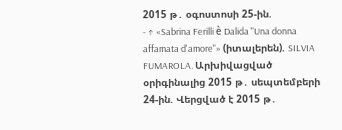2015 թ․ օգոստոսի 25-ին.
- ↑ «Sabrina Ferilli è Dalida "Una donna affamata d'amore"» (իտալերեն). SILVIA FUMAROLA. Արխիվացված օրիգինալից 2015 թ․ սեպտեմբերի 24-ին. Վերցված է 2015 թ․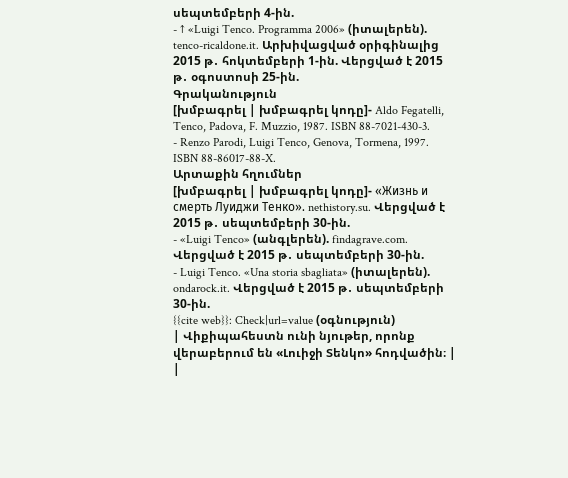սեպտեմբերի 4-ին.
- ↑ «Luigi Tenco. Programma 2006» (իտալերեն). tenco-ricaldone.it. Արխիվացված օրիգինալից 2015 թ․ հոկտեմբերի 1-ին. Վերցված է 2015 թ․ օգոստոսի 25-ին.
Գրականություն
[խմբագրել | խմբագրել կոդը]- Aldo Fegatelli, Tenco, Padova, F. Muzzio, 1987. ISBN 88-7021-430-3.
- Renzo Parodi, Luigi Tenco, Genova, Tormena, 1997. ISBN 88-86017-88-X.
Արտաքին հղումներ
[խմբագրել | խմբագրել կոդը]- «Жизнь и смерть Луиджи Тенко». nethistory.su. Վերցված է 2015 թ․ սեպտեմբերի 30-ին.
- «Luigi Tenco» (անգլերեն). findagrave.com. Վերցված է 2015 թ․ սեպտեմբերի 30-ին.
- Luigi Tenco. «Una storia sbagliata» (իտալերեն). ondarock.it. Վերցված է 2015 թ․ սեպտեմբերի 30-ին.
{{cite web}}: Check|url=value (օգնություն)
| Վիքիպահեստն ունի նյութեր, որոնք վերաբերում են «Լուիջի Տենկո» հոդվածին։ |
|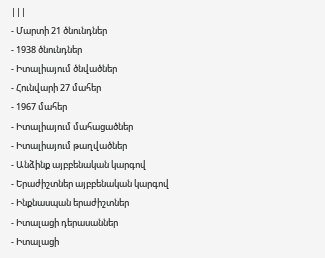|||
- Մարտի 21 ծնունդներ
- 1938 ծնունդներ
- Իտալիայում ծնվածներ
- Հունվարի 27 մահեր
- 1967 մահեր
- Իտալիայում մահացածներ
- Իտալիայում թաղվածներ
- Անձինք այբբենական կարգով
- Երաժիշտներ այբբենական կարգով
- Ինքնասպան երաժիշտներ
- Իտալացի դերասաններ
- Իտալացի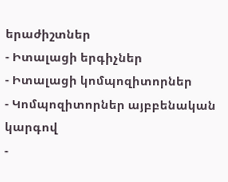երաժիշտներ
- Իտալացի երգիչներ
- Իտալացի կոմպոզիտորներ
- Կոմպոզիտորներ այբբենական կարգով
-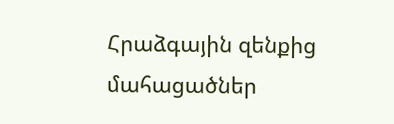Հրաձգային զենքից մահացածներ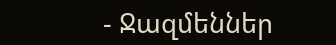- Ջազմեններ